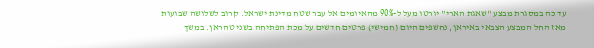עד כה במסגרת מבצע "שאגת הארי" יורטו מעל ל-90% מהאיומים אל עבר שטח מדינת ישראל. קרוב לשלושה שבועות מאז החל המבצע הצבאי באיראן, נחשפים היום (חמישי) פרטים חדשים על מכת הפתיחה בשני טהראן. במשך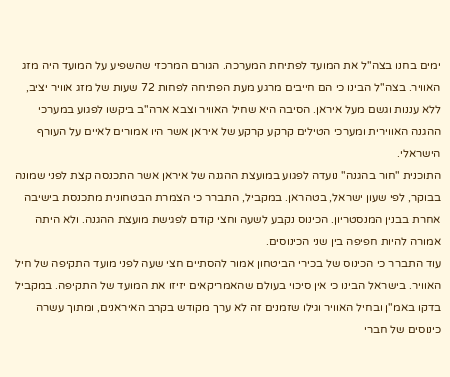ימים בחנו בצה"ל את המועד לפתיחת המערכה. הגורם המרכזי שהשפיע על המועד היה מזג האוויר. בצה"ל הבינו כי הם חייבים מרגע מעת הפתיחה לפחות 72 שעות של מזג אוויר יציב, ללא עננות וגשם מעל איראן. הסיבה היא שחיל האוויר וצבא ארה"ב ביקשו לפגוע במערכי ההגנה האווירית ומערכי הטילים קרקע קרקע של איראן אשר היו אמורים לאיים על העורף הישראלי.
התוכנית "חור בהגנה" נועדה לפגוע במועצת ההגנה של איראן אשר התכנסה קצת לפני שמונה בבוקר, לפי שעון ישראל, בטהראן. במקביל, התברר כי הצמרת הבטחונית מתכנסת בישיבה אחרת בבנין המנסטריון. הכינוס נקבע לשעה וחצי קודם לפגישת מועצת ההגנה. ולא היתה אמורה להיות חפיפה בין שני הכינוסים.
עוד התברר כי הכינוס של בכירי הביטחון אמור להסתיים חצי שעה לפני מועד התקיפה של חיל האוויר. בישראל הבינו כי אין סיכוי בעולם שהאמריקאים יזיזו את המועד של התקיפה. במקביל בדקו באמ"ן ובחיל האוויר וגילו שזמנים זה לא ערך מקודש בקרב האיראנים, ומתוך עשרה כינוסים של חברי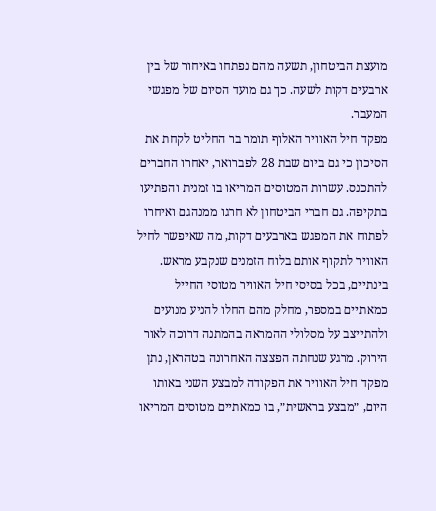מועצת הביטחון, תשעה מהם נפתחו באיחור של בין ארבעים דקות לשעה. כך גם מועד הסיום של מפגשי המעבר.
מפקד חיל האוויר האלוף תומר בר החליט לקחת את הסיכון כי גם ביום שבת 28 לפברואר, יאחרו החברים להתכנס. עשרות המטוסים המריאו בו זמנית והפתיעו בתקיפה. גם חברי הביטחון לא חרגו ממנהגם ואיחרו לפתוח את המפגש בארבעים דקות, מה שאיפשר לחיל האוויר לתקוף אותם בלוח הזמנים שנקבע מראש.
בינתיים, בכל בסיסי חיל האוויר מטוסי החייל כמאתיים במספר, מחלק מהם החלו להניע מנועים ולהתייצב על מסלולי ההמראה בהמתנה דרוכה לאור הירוק. מרגע שנחתה הפצצה האחרונה בטהראן, נתן מפקד חיל האוויר את הפקודה למבצע השני באותו היום, ״מבצע בראשית״, בו כמאתיים מטוסים המריאו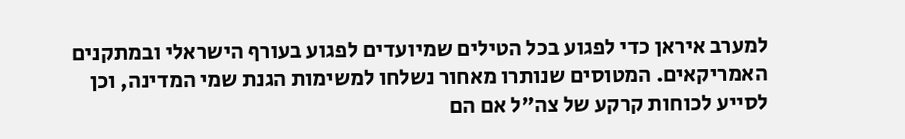למערב איראן כדי לפגוע בכל הטילים שמיועדים לפגוע בעורף הישראלי ובמתקנים האמריקאים. המטוסים שנותרו מאחור נשלחו למשימות הגנת שמי המדינה, וכן לסייע לכוחות קרקע של צה"ל אם הם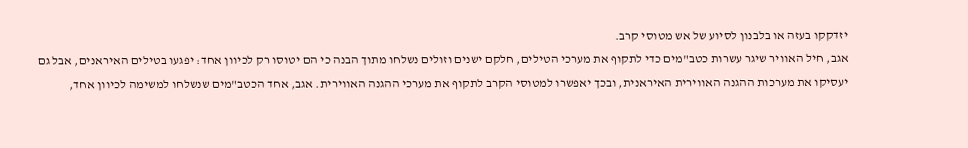יזדקקו בעזה או בלבנון לסיוע של אש מטוסי קרב.
אגב, חיל האוויר שיגר עשרות כטב"מים כדי לתקוף את מערכי הטילים, חלקם ישנים וזולים נשלחו מתוך הבנה כי הם יטוסו רק לכיוון אחד: יפגעו בטילים האיראנים, אבל גם יעסיקו את מערכות ההגנה האווירית האיראנית, ובכך יאפשרו למטוסי הקרב לתקוף את מערכי ההגנה האווירית. אגב, אחד הכטב"מים שנשלחו למשימה לכיוון אחד,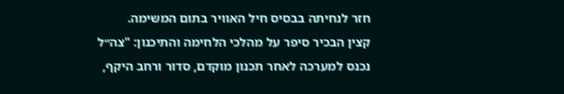חזר לנחיתה בבסיס חיל האוויר בתום המשימה.
קצין הבכיר סיפר על מהלכי הלחימה והתיכנון: "צה״ל נכנס למערכה לאחר תכנון מוקדם, סדור ורחב היקף,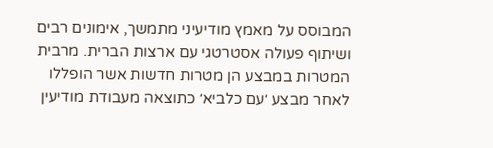המבוסס על מאמץ מודיעיני מתמשך, אימונים רבים ושיתוף פעולה אסטרטגי עם ארצות הברית. מרבית המטרות במבצע הן מטרות חדשות אשר הופללו לאחר מבצע ׳עם כלביא׳ כתוצאה מעבודת מודיעין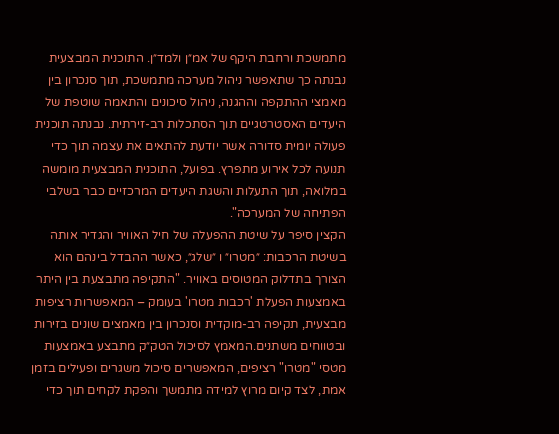מתמשכת ורחבת היקף של אמ״ן ולמד״ן. התוכנית המבצעית נבנתה כך שתאפשר ניהול מערכה מתמשכת, תוך סנכרון בין מאמצי ההתקפה וההגנה, ניהול סיכונים והתאמה שוטפת של היעדים האסטרטגיים תוך הסתכלות רב-זירתית. נבנתה תוכנית פעולה יומית סדורה אשר יודעת להתאים את עצמה תוך כדי תנועה לכל אירוע מתפרץ. בפועל, התוכנית המבצעית מומשה במלואה, תוך התעלות והשגת היעדים המרכזיים כבר בשלבי הפתיחה של המערכה".
הקצין סיפר על שיטת ההפעלה של חיל האוויר והגדיר אותה בשיטת הרכבות: ״מטרו״ ו ״שלג״, כאשר ההבדל בינהם הוא הצורך בתדלוק המטוסים באוויר. "התקיפה מתבצעת בין היתר באמצעות הפעלת 'רכבות מטרו' בעומק – המאפשרות רציפות מבצעית, תקיפה רב-מוקדית וסנכרון בין מאמצים שונים בזירות ובטווחים משתנים.המאמץ לסיכול הטק״ק מתבצע באמצעות מטסי "מטרו" רציפים, המאפשרים סיכול משגרים ופעילים בזמן אמת, לצד קיום מרוץ למידה מתמשך והפקת לקחים תוך כדי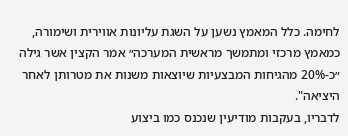לחימה. כלל המאמץ נשען על השגת עליונות אווירית ושימורה, כמאמץ מרכזי ומתמשך מראשית המערכה״ אמר הקצין אשר גילה ״כ-20% מהגיחות המבצעיות שיוצאות משנות את מטרותן לאחר היציאה".
לדבריו, בעקבות מודיעין שנכנס כמו ביצוע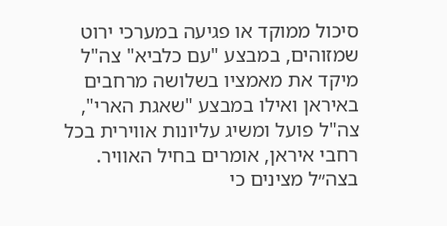סיכול ממוקד או פגיעה במערכי ירוט שמזוהים, במבצע "עם כלביא" צה"ל מיקד את מאמציו בשלושה מרחבים באיראן ואילו במבצע "שאגת הארי", צה"ל פועל ומשיג עליונות אווירית בכל רחבי איראן, אומרים בחיל האוויר.
בצה״ל מצינים כי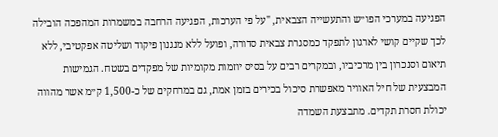הפגיעה במערכי הפו״ש והתעשייה הצבאית, "על פי הערכות, הפגיעה הרחבה במשמרות המהפכה הובילה לכך שקיים קושי לארגון לתפקד כמסגרת צבאית סדורה, ופועל ללא מנגנון פיקוד ושליטה אפקטיבי, ללא תיאום וסנכרון בין מרכיביו, ובמקרים רבים על בסיס יוזמות מקומיות של מפקדים בשטח. הגמישות המבצעית של חיל האוויר מאפשרת סיכול בכירים בזמן אמת, גם במרחקים של כ-1,500 ק״מ אשר מהווה יכולת חסרת תקדים. מתבצעת השמדה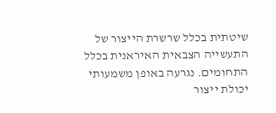שיטתית בכלל שרשרת הייצור של התעשייה הצבאית האיראנית בכלל התחומים. נגרעה באופן משמעותי יכולת ייצור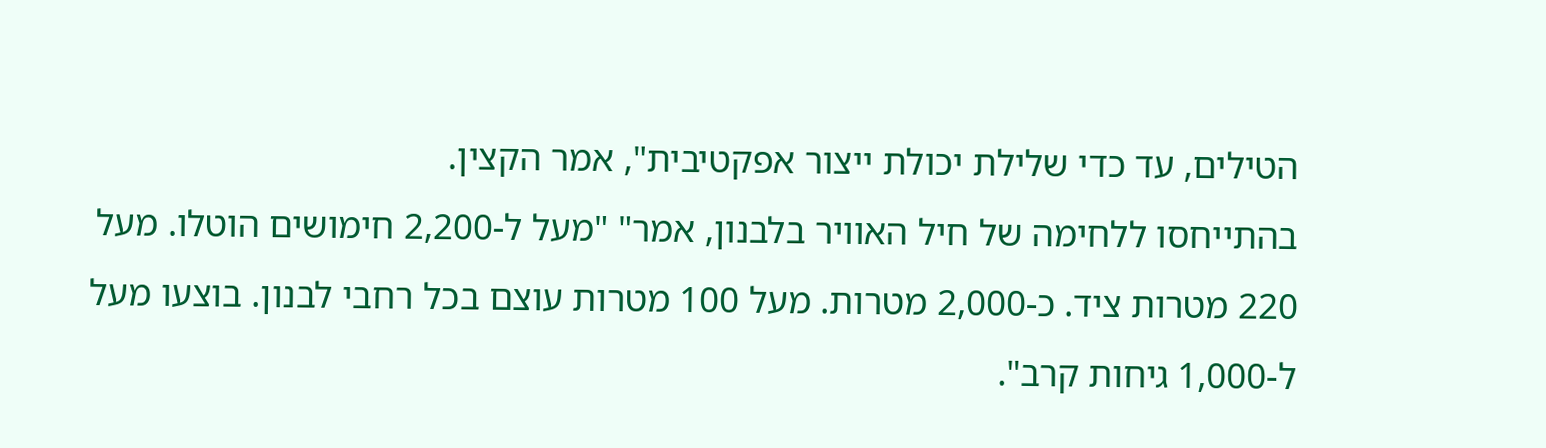הטילים, עד כדי שלילת יכולת ייצור אפקטיבית", אמר הקצין.
בהתייחסו ללחימה של חיל האוויר בלבנון, אמר" "מעל ל-2,200 חימושים הוטלו. מעל 220 מטרות ציד. כ-2,000 מטרות. מעל 100 מטרות עוצם בכל רחבי לבנון. בוצעו מעל ל-1,000 גיחות קרב".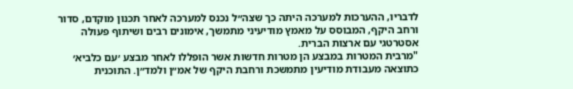לדבריו, ההערכות למערכה היתה כך שצה״ל נכנס למערכה לאחר תכנון מוקדם, סדור ורחב היקף, המבוסס על מאמץ מודיעיני מתמשך, אימונים רבים ושיתוף פעולה אסטרטגי עם ארצות הברית.
"מרבית המטרות במבצע הן מטרות חדשות אשר הופללו לאחר מבצע ׳עם כלביא׳ כתוצאה מעבודת מודיעין מתמשכת ורחבת היקף של אמ״ן ולמד״ן. התוכנית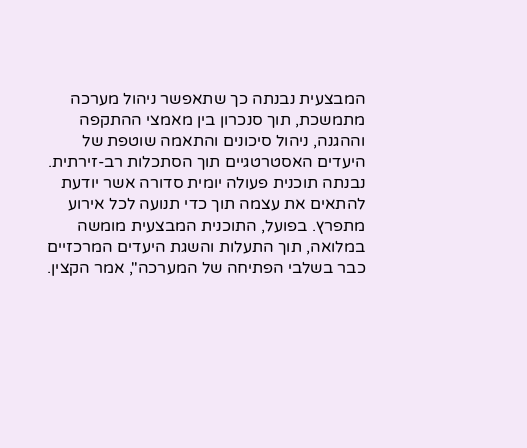המבצעית נבנתה כך שתאפשר ניהול מערכה מתמשכת, תוך סנכרון בין מאמצי ההתקפה וההגנה, ניהול סיכונים והתאמה שוטפת של היעדים האסטרטגיים תוך הסתכלות רב-זירתית. נבנתה תוכנית פעולה יומית סדורה אשר יודעת להתאים את עצמה תוך כדי תנועה לכל אירוע מתפרץ. בפועל, התוכנית המבצעית מומשה במלואה, תוך התעלות והשגת היעדים המרכזיים כבר בשלבי הפתיחה של המערכה", אמר הקצין.